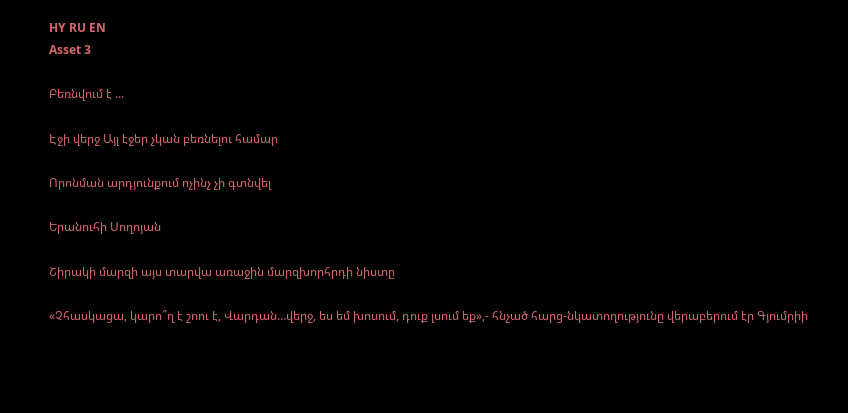HY RU EN
Asset 3

Բեռնվում է ...

Էջի վերջ Այլ էջեր չկան բեռնելու համար

Որոնման արդյունքում ոչինչ չի գտնվել

Երանուհի Սողոյան

Շիրակի մարզի այս տարվա առաջին մարզխորհրդի նիստը

«Չհասկացա, կարո՞ղ է շոու է, Վարդան…վերջ, ես եմ խոսում, դուք լսում եք»,- հնչած հարց-նկատողությունը վերաբերում էր Գյումրիի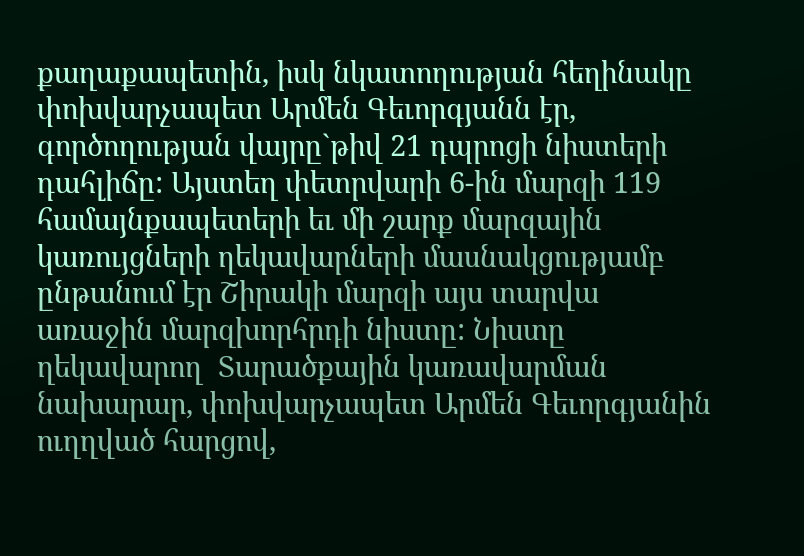քաղաքապետին, իսկ նկատողության հեղինակը փոխվարչապետ Արմեն Գեւորգյանն էր, գործողության վայրը`թիվ 21 դպրոցի նիստերի դահլիճը: Այստեղ փետրվարի 6-ին մարզի 119 համայնքապետերի եւ մի շարք մարզային կառույցների ղեկավարների մասնակցությամբ ընթանում էր Շիրակի մարզի այս տարվա առաջին մարզխորհրդի նիստը: Նիստը ղեկավարող  Տարածքային կառավարման նախարար, փոխվարչապետ Արմեն Գեւորգյանին ուղղված հարցով,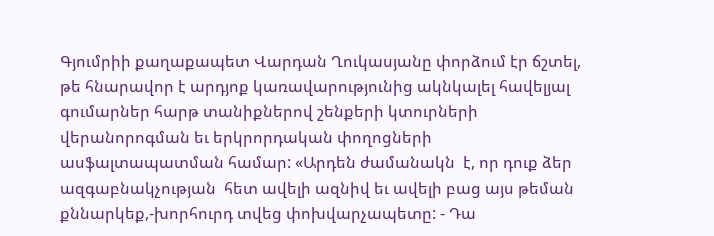Գյումրիի քաղաքապետ Վարդան Ղուկասյանը փորձում էր ճշտել, թե հնարավոր է արդյոք կառավարությունից ակնկալել հավելյալ գումարներ հարթ տանիքներով շենքերի կտուրների վերանորոգման եւ երկրորդական փողոցների ասֆալտապատման համար: «Արդեն ժամանակն  է, որ դուք ձեր ազգաբնակչության  հետ ավելի ազնիվ եւ ավելի բաց այս թեման քննարկեք,-խորհուրդ տվեց փոխվարչապետը: - Դա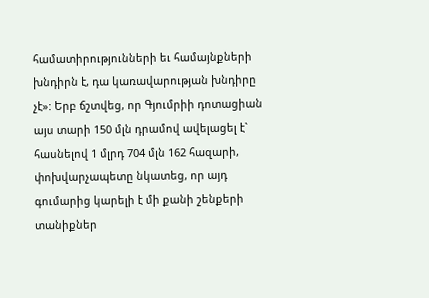համատիրությունների եւ համայնքների խնդիրն է, դա կառավարության խնդիրը չէ»: Երբ ճշտվեց, որ Գյումրիի դոտացիան այս տարի 150 մլն դրամով ավելացել է` հասնելով 1 մլրդ 704 մլն 162 հազարի, փոխվարչապետը նկատեց, որ այդ գումարից կարելի է մի քանի շենքերի տանիքներ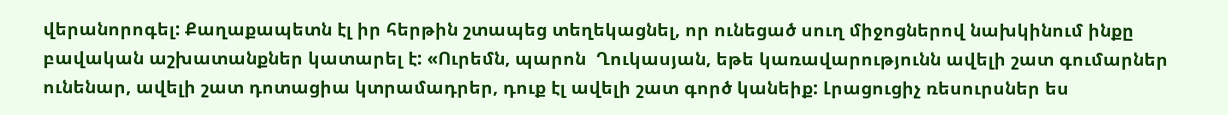վերանորոգել: Քաղաքապետն էլ իր հերթին շտապեց տեղեկացնել, որ ունեցած սուղ միջոցներով նախկինում ինքը բավական աշխատանքներ կատարել է: «Ուրեմն, պարոն  Ղուկասյան, եթե կառավարությունն ավելի շատ գումարներ ունենար, ավելի շատ դոտացիա կտրամադրեր, դուք էլ ավելի շատ գործ կանեիք: Լրացուցիչ ռեսուրսներ ես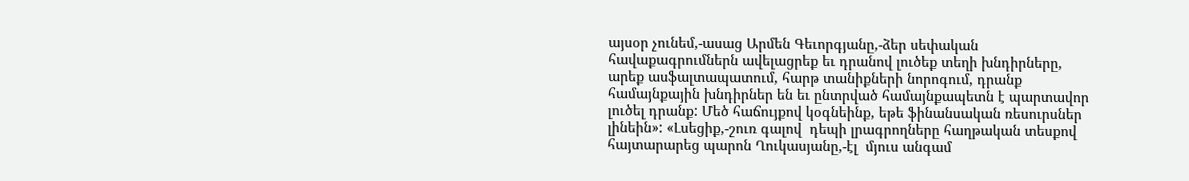այսօր չունեմ,-ասաց Արմեն Գեւորգյանը,-ձեր սեփական հավաքագրումներն ավելացրեք եւ դրանով լուծեք տեղի խնդիրները, արեք ասֆալտապատում, հարթ տանիքների նորոգում, դրանք համայնքային խնդիրներ են եւ ընտրված համայնքապետն է պարտավոր լուծել դրանք: Մեծ հաճույքով կօգնեինք, եթե ֆինանսական ռեսուրսներ լինեին»: «Լսեցիք,-շուռ գալով  դեպի լրագրողները հաղթական տեսքով  հայտարարեց պարոն Ղուկասյանը,-էլ  մյուս անգամ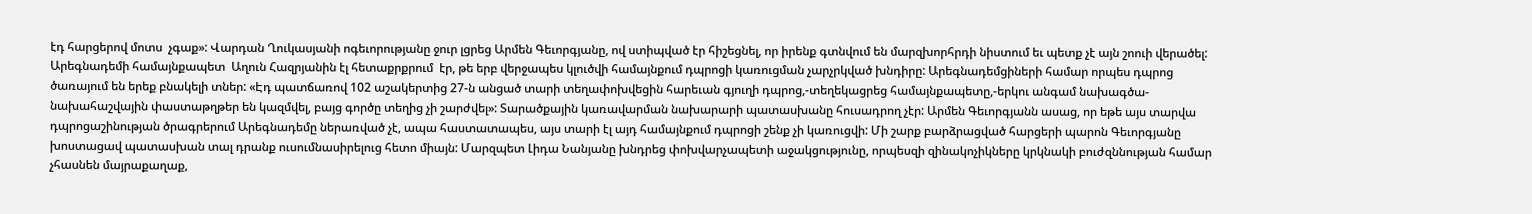էդ հարցերով մոտս  չգաք»: Վարդան Ղուկասյանի ոգեւորությանը ջուր լցրեց Արմեն Գեւորգյանը, ով ստիպված էր հիշեցնել, որ իրենք գտնվում են մարզխորհրդի նիստում եւ պետք չէ այն շոուի վերածել: Արեգնադեմի համայնքապետ  Աղուն Հազրյանին էլ հետաքրքրում  էր, թե երբ վերջապես կլուծվի համայնքում դպրոցի կառուցման չարչրկված խնդիրը: Արեգնադեմցիների համար որպես դպրոց ծառայում են երեք բնակելի տներ: «Էդ պատճառով 102 աշակերտից 27-ն անցած տարի տեղափոխվեցին հարեւան գյուղի դպրոց,-տեղեկացրեց համայնքապետը,-երկու անգամ նախագծա-նախահաշվային փաստաթղթեր են կազմվել, բայց գործը տեղից չի շարժվել»: Տարածքային կառավարման նախարարի պատասխանը հուսադրող չէր: Արմեն Գեւորգյանն ասաց, որ եթե այս տարվա դպրոցաշինության ծրագրերում Արեգնադեմը ներառված չէ, ապա հաստատապես, այս տարի էլ այդ համայնքում դպրոցի շենք չի կառուցվի: Մի շարք բարձրացված հարցերի պարոն Գեւորգյանը խոստացավ պատասխան տալ դրանք ուսումնասիրելուց հետո միայն: Մարզպետ Լիդա Նանյանը խնդրեց փոխվարչապետի աջակցությունը, որպեսզի զինակոչիկները կրկնակի բուժզննության համար չհասնեն մայրաքաղաք,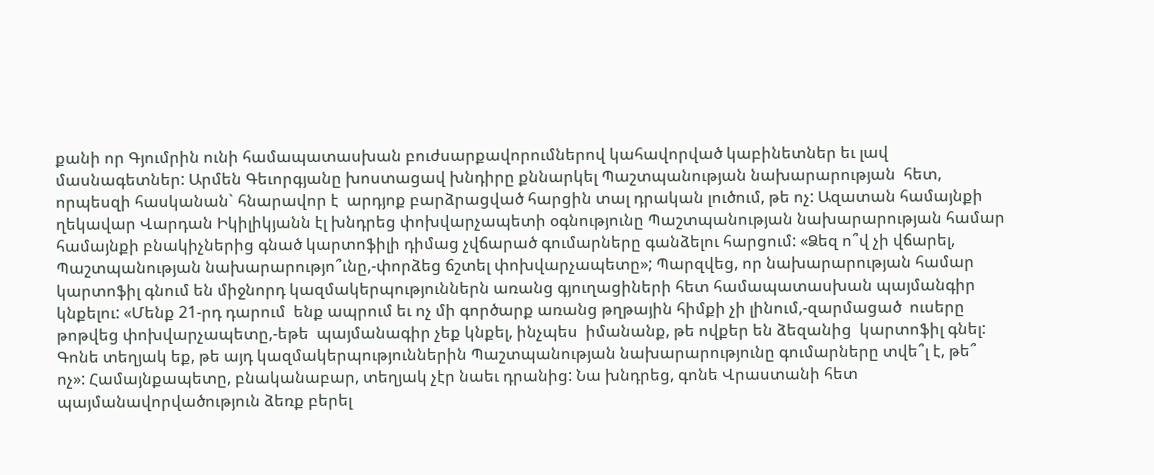քանի որ Գյումրին ունի համապատասխան բուժսարքավորումներով կահավորված կաբինետներ եւ լավ մասնագետներ: Արմեն Գեւորգյանը խոստացավ խնդիրը քննարկել Պաշտպանության նախարարության  հետ, որպեսզի հասկանան` հնարավոր է  արդյոք բարձրացված հարցին տալ դրական լուծում, թե ոչ: Ազատան համայնքի ղեկավար Վարդան Իկիլիկյանն էլ խնդրեց փոխվարչապետի օգնությունը Պաշտպանության նախարարության համար համայնքի բնակիչներից գնած կարտոֆիլի դիմաց չվճարած գումարները գանձելու հարցում: «Ձեզ ո՞վ չի վճարել, Պաշտպանության նախարարությո՞ւնը,-փորձեց ճշտել փոխվարչապետը»; Պարզվեց, որ նախարարության համար կարտոֆիլ գնում են միջնորդ կազմակերպություններն առանց գյուղացիների հետ համապատասխան պայմանգիր կնքելու: «Մենք 21-րդ դարում  ենք ապրում եւ ոչ մի գործարք առանց թղթային հիմքի չի լինում,-զարմացած  ուսերը թոթվեց փոխվարչապետը,-եթե  պայմանագիր չեք կնքել, ինչպես  իմանանք, թե ովքեր են ձեզանից  կարտոֆիլ գնել: Գոնե տեղյակ եք, թե այդ կազմակերպություններին Պաշտպանության նախարարությունը գումարները տվե՞լ է, թե՞ ոչ»: Համայնքապետը, բնականաբար, տեղյակ չէր նաեւ դրանից: Նա խնդրեց, գոնե Վրաստանի հետ պայմանավորվածություն ձեռք բերել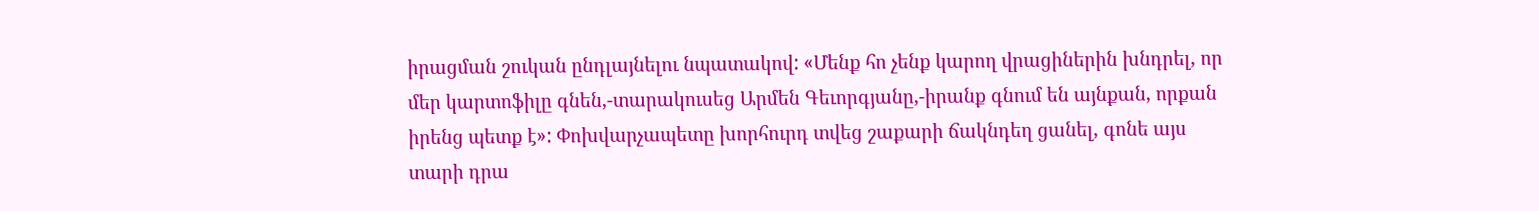իրացման շուկան ընդլայնելու նպատակով: «Մենք հո չենք կարող վրացիներին խնդրել, որ մեր կարտոֆիլը գնեն,-տարակուսեց Արմեն Գեւորգյանը,-իրանք գնում են այնքան, որքան իրենց պետք է»: Փոխվարչապետը խորհուրդ տվեց շաքարի ճակնդեղ ցանել, գոնե այս տարի դրա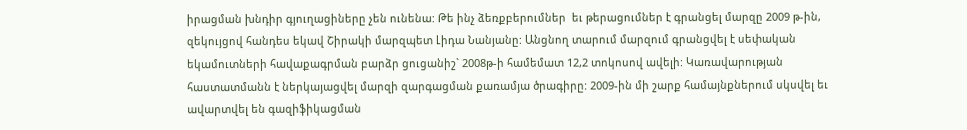իրացման խնդիր գյուղացիները չեն ունենա: Թե ինչ ձեռքբերումներ  եւ թերացումներ է գրանցել մարզը 2009 թ-ին, զեկույցով հանդես եկավ Շիրակի մարզպետ Լիդա Նանյանը: Անցնող տարում մարզում գրանցվել է սեփական եկամուտների հավաքագրման բարձր ցուցանիշ` 2008թ-ի համեմատ 12,2 տոկոսով ավելի: Կառավարության հաստատմանն է ներկայացվել մարզի զարգացման քառամյա ծրագիրը: 2009-ին մի շարք համայնքներում սկսվել եւ ավարտվել են գազիֆիկացման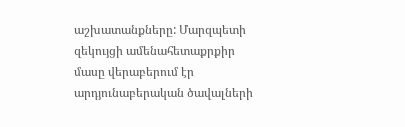աշխատանքները: Մարզպետի զեկույցի ամենահետաքրքիր մասը վերաբերում էր արդյունաբերական ծավալների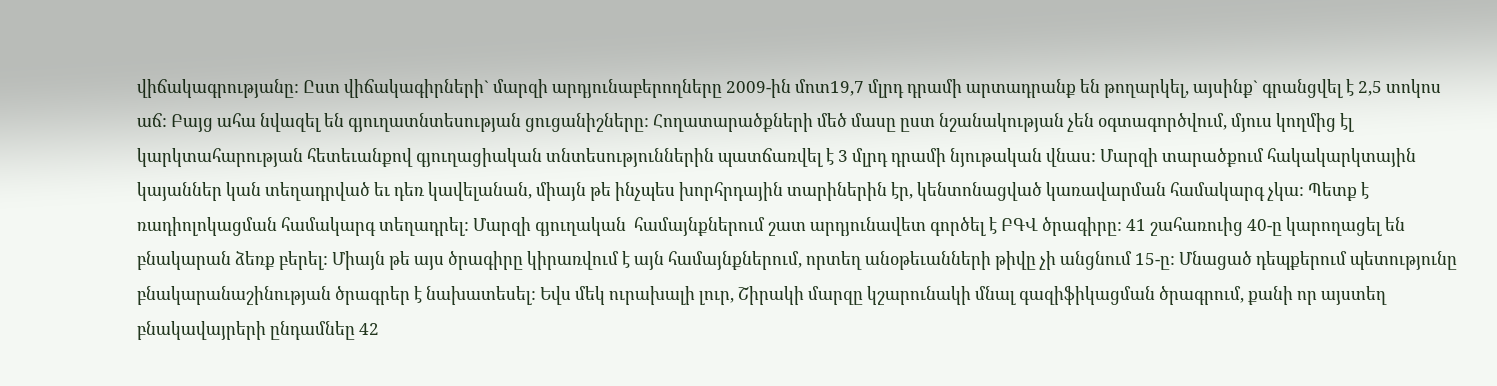վիճակագրությանը: Ըստ վիճակագիրների` մարզի արդյունաբերողները 2009-ին մոտ19,7 մլրդ դրամի արտադրանք են թողարկել, այսինք` գրանցվել է 2,5 տոկոս աճ: Բայց ահա նվազել են գյուղատնտեսության ցուցանիշները: Հողատարածքների մեծ մասը ըստ նշանակության չեն օգտագործվում, մյուս կողմից էլ կարկտահարության հետեւանքով գյուղացիական տնտեսություններին պատճառվել է 3 մլրդ դրամի նյութական վնաս: Մարզի տարածքում հակակարկտային կայաններ կան տեղադրված եւ դեռ կավելանան, միայն թե ինչպես խորհրդային տարիներին էր, կենտոնացված կառավարման համակարգ չկա: Պետք է ռադիոլոկացման համակարգ տեղադրել: Մարզի գյուղական  համայնքներում շատ արդյունավետ գործել է ԲԳՎ ծրագիրը: 41 շահառուից 40-ը կարողացել են բնակարան ձեռք բերել: Միայն թե այս ծրագիրը կիրառվում է այն համայնքներում, որտեղ անօթեւանների թիվը չի անցնում 15-ը: Մնացած դեպքերում պետությունը բնակարանաշինության ծրագրեր է նախատեսել: Եվս մեկ ուրախալի լուր, Շիրակի մարզը կշարունակի մնալ գազիֆիկացման ծրագրում, քանի որ այստեղ բնակավայրերի ընդամնեը 42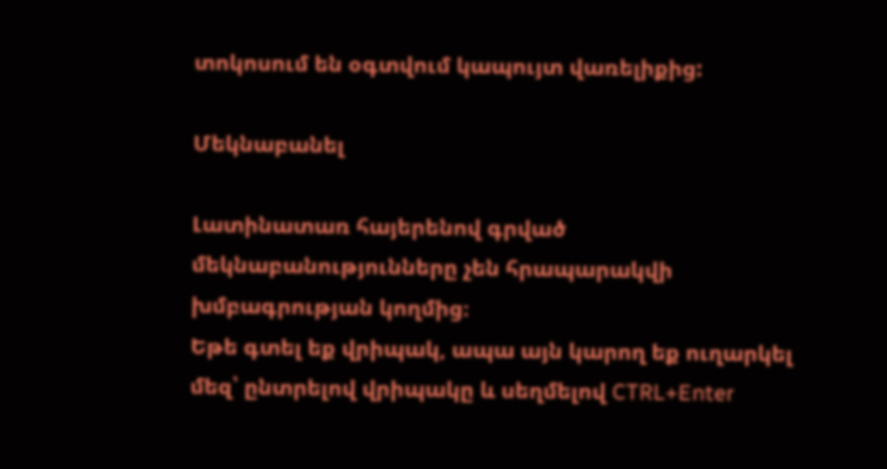տոկոսում են օգտվում կապույտ վառելիքից:

Մեկնաբանել

Լատինատառ հայերենով գրված մեկնաբանությունները չեն հրապարակվի խմբագրության կողմից։
Եթե գտել եք վրիպակ, ապա այն կարող եք ուղարկել մեզ՝ ընտրելով վրիպակը և սեղմելով CTRL+Enter